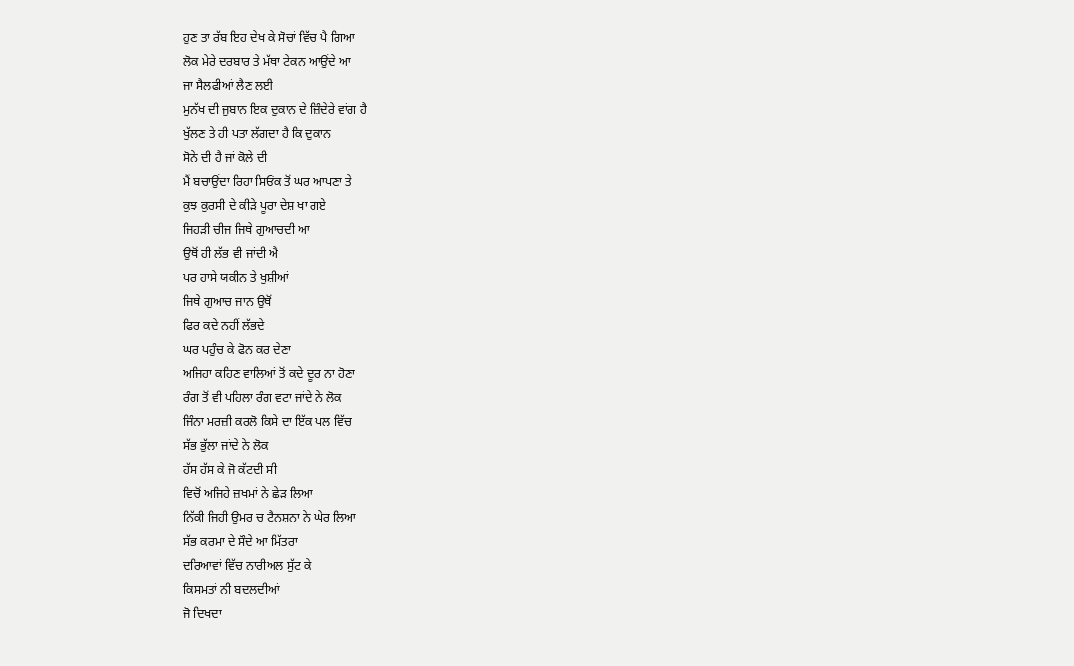ਹੁਣ ਤਾ ਰੱਬ ਇਹ ਦੇਖ ਕੇ ਸੋਚਾਂ ਵਿੱਚ ਪੈ ਗਿਆ
ਲੋਕ ਮੇਰੇ ਦਰਬਾਰ ਤੇ ਮੱਥਾ ਟੇਕਨ ਆਉਂਦੇ ਆ
ਜਾ ਸੈਲਫੀਆਂ ਲੈਣ ਲਈ
ਮੁਨੱਖ ਦੀ ਜੁਬਾਨ ਇਕ ਦੁਕਾਨ ਦੇ ਜ਼ਿੰਦੇਰੇ ਵਾਂਗ ਹੈ
ਖੁੱਲਣ ਤੇ ਹੀ ਪਤਾ ਲੱਗਦਾ ਹੈ ਕਿ ਦੁਕਾਨ
ਸੋਨੇ ਦੀ ਹੈ ਜਾਂ ਕੋਲੇ ਦੀ
ਮੈਂ ਬਚਾਉਂਦਾ ਰਿਹਾ ਸਿਓਂਕ ਤੋਂ ਘਰ ਆਪਣਾ ਤੇ
ਕੁਝ ਕੁਰਸੀ ਦੇ ਕੀੜੇ ਪੂਰਾ ਦੇਸ਼ ਖਾ ਗਏ
ਜਿਹੜੀ ਚੀਜ ਜਿਥੇ ਗੁਆਚਦੀ ਆ
ਉਥੋਂ ਹੀ ਲੱਭ ਵੀ ਜਾਂਦੀ ਐ
ਪਰ ਹਾਸੇ ਯਕੀਨ ਤੇ ਖੁਸ਼ੀਆਂ
ਜਿਥੇ ਗੁਆਚ ਜਾਨ ਉਥੋਂ
ਫਿਰ ਕਦੇ ਨਹੀਂ ਲੱਭਦੇ
ਘਰ ਪਹੁੰਚ ਕੇ ਫੋਨ ਕਰ ਦੇਣਾ
ਅਜਿਹਾ ਕਹਿਣ ਵਾਲਿਆਂ ਤੋਂ ਕਦੇ ਦੂਰ ਨਾ ਹੋਣਾ
ਰੰਗ ਤੋਂ ਵੀ ਪਹਿਲਾ ਰੰਗ ਵਟਾ ਜਾਂਦੇ ਨੇ ਲੋਕ
ਜਿੰਨਾ ਮਰਜ਼ੀ ਕਰਲੋ ਕਿਸੇ ਦਾ ਇੱਕ ਪਲ ਵਿੱਚ
ਸੱਭ ਭੁੱਲਾ ਜਾਂਦੇ ਨੇ ਲੋਕ
ਹੱਸ ਹੱਸ ਕੇ ਜੋ ਕੱਟਦੀ ਸੀ
ਵਿਚੋਂ ਅਜਿਹੇ ਜ਼ਖਮਾਂ ਨੇ ਛੇੜ ਲਿਆ
ਨਿੱਕੀ ਜਿਹੀ ਉਮਰ ਚ ਟੈਨਸ਼ਨਾ ਨੇ ਘੇਰ ਲਿਆ
ਸੱਭ ਕਰਮਾ ਦੇ ਸੌਦੇ ਆ ਮਿੱਤਰਾ
ਦਰਿਆਵਾਂ ਵਿੱਚ ਨਾਰੀਅਲ ਸੁੱਟ ਕੇ
ਕਿਸਮਤਾਂ ਨੀ ਬਦਲਦੀਆਂ
ਜੋ ਦਿਖਦਾ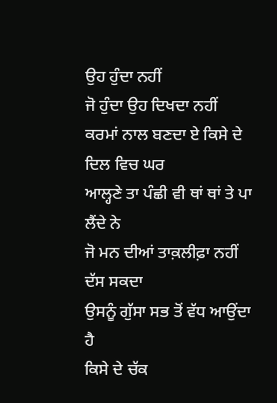ਉਹ ਹੁੰਦਾ ਨਹੀਂ
ਜੋ ਹੁੰਦਾ ਉਹ ਦਿਖਦਾ ਨਹੀਂ
ਕਰਮਾਂ ਨਾਲ ਬਣਦਾ ਏ ਕਿਸੇ ਦੇ ਦਿਲ ਵਿਚ ਘਰ
ਆਲ੍ਹਣੇ ਤਾ ਪੰਛੀ ਵੀ ਥਾਂ ਥਾਂ ਤੇ ਪਾ ਲੈਂਦੇ ਨੇ
ਜੋ ਮਨ ਦੀਆਂ ਤਾਕ਼ਲੀਫ਼ਾ ਨਹੀਂ ਦੱਸ ਸਕਦਾ
ਉਸਨੂੰ ਗੁੱਸਾ ਸਭ ਤੋਂ ਵੱਧ ਆਉਂਦਾ ਹੈ
ਕਿਸੇ ਦੇ ਚੱਕ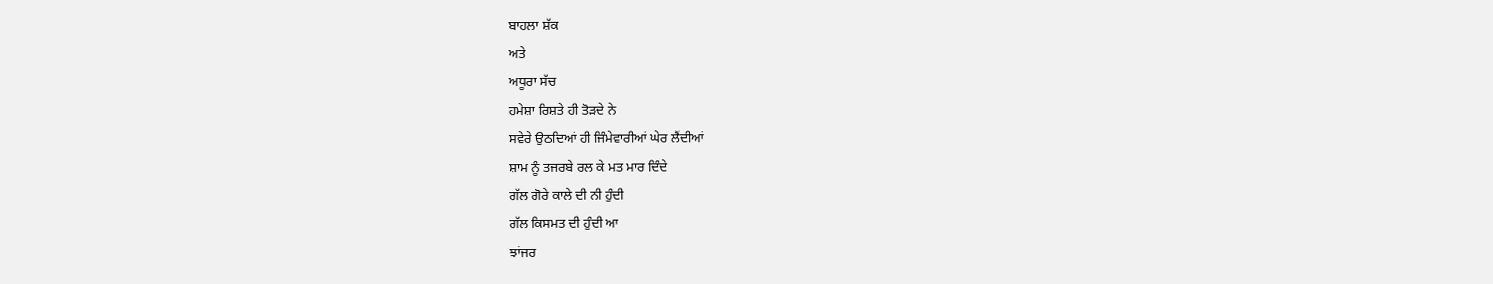ਬਾਹਲਾ ਸ਼ੱਕ
ਅਤੇ
ਅਧੂਰਾ ਸੱਚ
ਹਮੇਸ਼ਾ ਰਿਸ਼ਤੇ ਹੀ ਤੋੜਦੇ ਨੇ
ਸਵੇਰੇ ਉਠਦਿਆਂ ਹੀ ਜਿੰਮੇਵਾਰੀਆਂ ਘੇਰ ਲੈਂਦੀਆਂ
ਸ਼ਾਮ ਨੂੰ ਤਜਰਬੇ ਰਲ ਕੇ ਮਤ ਮਾਰ ਦਿੰਦੇ
ਗੱਲ ਗੋਰੇ ਕਾਲੇ ਦੀ ਨੀ ਹੁੰਦੀ
ਗੱਲ ਕਿਸਮਤ ਦੀ ਹੁੰਦੀ ਆ
ਝਾਂਜਰ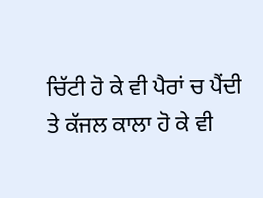ਚਿੱਟੀ ਹੋ ਕੇ ਵੀ ਪੈਰਾਂ ਚ ਪੈਂਦੀ
ਤੇ ਕੱਜਲ ਕਾਲਾ ਹੋ ਕੇ ਵੀ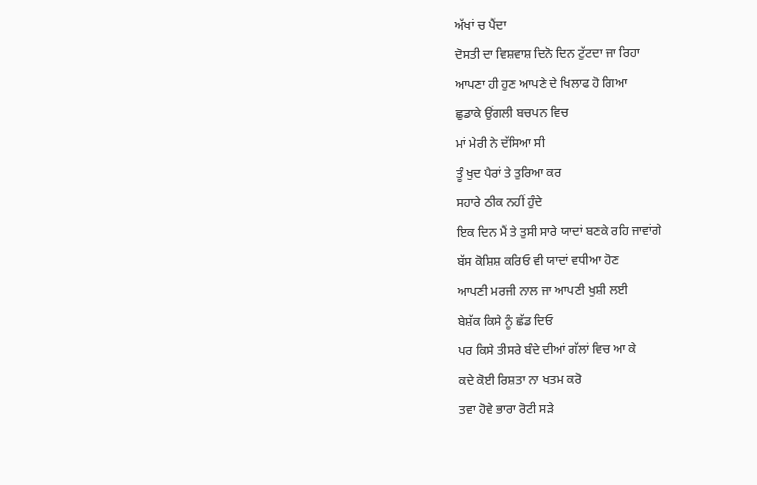ਅੱਖਾਂ ਚ ਪੈਂਦਾ
ਦੋਸਤੀ ਦਾ ਵਿਸ਼ਵਾਸ਼ ਦਿਨੋ ਦਿਨ ਟੁੱਟਦਾ ਜਾ ਰਿਹਾ
ਆਪਣਾ ਹੀ ਹੁਣ ਆਪਣੇ ਦੇ ਖਿਲਾਫ ਹੋ ਗਿਆ
ਛੁਡਾਕੇ ਉਂਗਲੀ ਬਚਪਨ ਵਿਚ
ਮਾਂ ਮੇਰੀ ਨੇ ਦੱਸਿਆ ਸੀ
ਤੂੰ ਖੁਦ ਪੈਰਾਂ ਤੇ ਤੁਰਿਆ ਕਰ
ਸਹਾਰੇ ਠੀਕ ਨਹੀਂ ਹੁੰਦੇ
ਇਕ ਦਿਨ ਮੈਂ ਤੇ ਤੁਸੀ ਸਾਰੇ ਯਾਦਾਂ ਬਣਕੇ ਰਹਿ ਜਾਵਾਂਗੇ
ਬੱਸ ਕੋਸ਼ਿਸ਼ ਕਰਿਓ ਵੀ ਯਾਦਾਂ ਵਧੀਆ ਹੋਣ
ਆਪਣੀ ਮਰਜੀ ਨਾਲ ਜਾ ਆਪਣੀ ਖੁਸ਼ੀ ਲਈ
ਬੇਸ਼ੱਕ ਕਿਸੇ ਨੂੰ ਛੱਡ ਦਿਓ
ਪਰ ਕਿਸੇ ਤੀਸਰੇ ਬੰਦੇ ਦੀਆਂ ਗੱਲਾਂ ਵਿਚ ਆ ਕੇ
ਕਦੇ ਕੋਈ ਰਿਸ਼ਤਾ ਨਾ ਖਤਮ ਕਰੋ
ਤਵਾ ਹੋਵੇ ਭਾਰਾ ਰੋਟੀ ਸੜੇ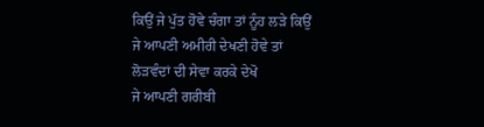ਕਿਉਂ ਜੇ ਪੁੱਤ ਹੋਵੇ ਚੰਗਾ ਤਾਂ ਨੂੰਹ ਲੜੇ ਕਿਉਂ
ਜੇ ਆਪਣੀ ਅਮੀਰੀ ਦੇਖਣੀ ਹੋਵੇ ਤਾਂ
ਲੋੜਵੰਦਾਂ ਦੀ ਸੇਵਾ ਕਰਕੇ ਦੇਖੋ
ਜੇ ਆਪਣੀ ਗਰੀਬੀ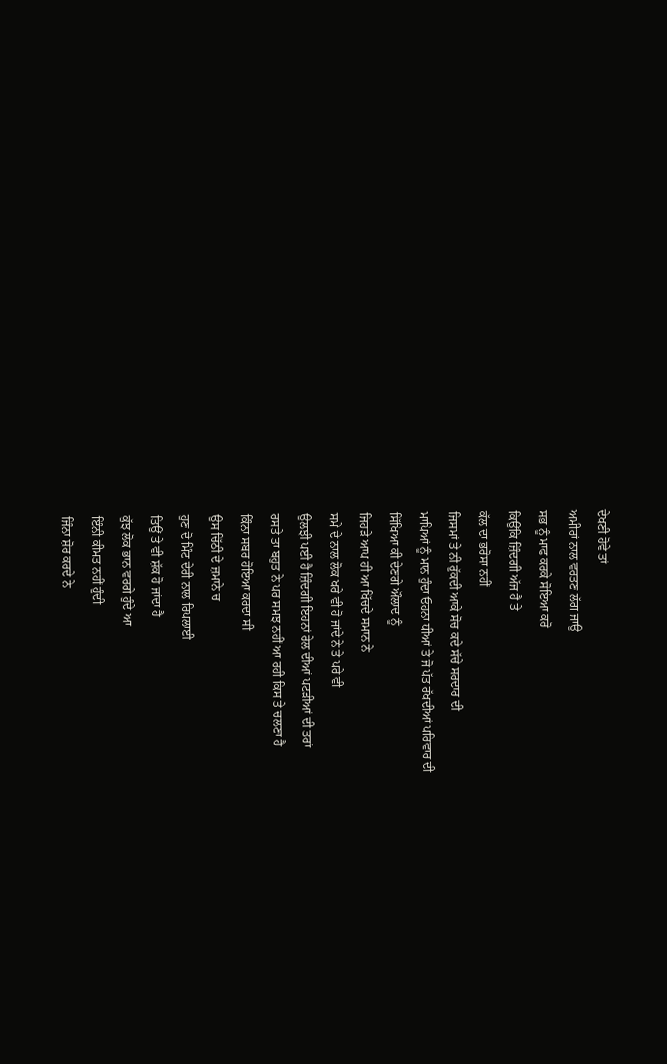ਦੇਖਣੀ ਹੋਵੇ ਤਾਂ
ਅਮੀਰਾਂ ਨਾਲ ਵਰਤਣ ਲੱਗ ਜਾਉ
ਸਭ ਨੂੰ ਮਾਫ ਕਰਕੇ ਸੋਇਆ ਕਰੋ
ਕਿਉਂਕਿ ਜ਼ਿੰਦਗੀ ਅੱਜ ਹੈ ਤੇ
ਕੱਲ ਦਾ ਭਰੋਸਾ ਨਹੀਂ
ਜਿਸਮਾਂ ਤੇ ਨੀ ਰੁੱਕਦੀ ਆਕੇ ਸੋਚ ਕਦੇ ਸੱਚੇ ਸਰਦਾਰ ਦੀ
ਮਾਪਿਆਂ ਨੂੰ ਮਾਨ ਹੁੰਦਾ ਓਹਨਾ ਧੀਆਂ ਤੇ ਜੋ ਪੱਤ ਰੱਖਦੀਆਂ ਪਰਿਵਾਰ ਦੀ
ਸਿੱਖਿਆ ਕੀ ਦੇਣਗੇ ਔਲਾਦ ਨੂੰ
ਜਿਹੜੇ ਆਪ ਹੀ ਆ ਖਿੱਚਦੇ ਸਮਾਨ ਨੇ
ਸਮੇ ਦੇ ਨਾਲ ਲੋਕ ਖਰੇ ਵੀ ਹੋ ਜਾਂਦੇ ਨੇ ਤੇ ਪਰੇ ਵੀ
ਉਲਝੀ ਪਈ ਹੈ ਜ਼ਿੰਦਗੀ ਇਹਨਾਂ ਰੇਲ ਦੀਆਂ ਪਟੜੀਆਂ ਦੀ ਤਰਾਂ
ਰਸਤੇ ਤਾ ਬਹੁਤ ਨੇ ਪਰ ਸਮਝ ਨਹੀਂ ਆ ਰਹੀ ਕਿਸ ਤੇ ਚਲਣਾ ਹੈ
ਕਿੰਨਾ ਸਬਰ ਹੋਇਆ ਕਰਦਾ ਸੀ
ਉਸ ਚਿੱਠੀ ਦੇ ਜ਼ਮਾਨੇ ਚ
ਹੁਣ ਦੋ ਮਿੰਟ ਦੇਰੀ ਨਾਲ ਰਿਪਲਾਈ
ਤਿਉਂ ਤੇ ਵੀ ਸ਼ੱਕ ਹੋ ਜਾਂਦਾ ਹੈ
ਕੁੱਝ ਲੋਕ ਭਾਨ ਵਰਗੇ ਹੁੰਦੇ ਆ
ਇੰਨੀ ਕੀਮਤ ਨਹੀਂ ਹੁੰਦੀ
ਜਿੰਨਾ ਸ਼ੋਰ ਕਰਦੇ ਨੇ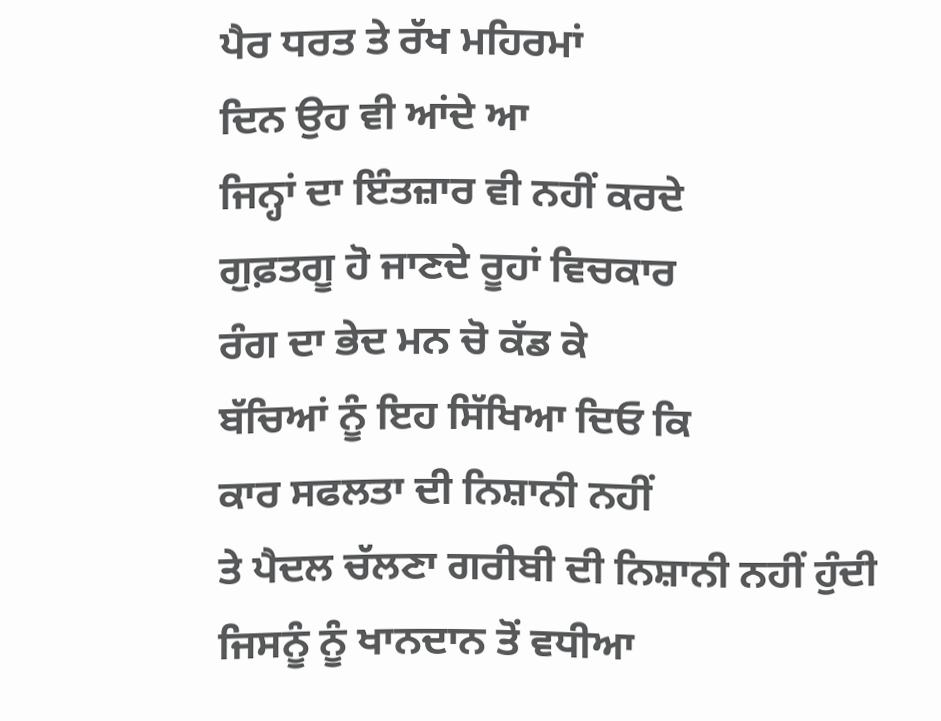ਪੈਰ ਧਰਤ ਤੇ ਰੱਖ ਮਹਿਰਮਾਂ
ਦਿਨ ਉਹ ਵੀ ਆਂਦੇ ਆ
ਜਿਨ੍ਹਾਂ ਦਾ ਇੰਤਜ਼ਾਰ ਵੀ ਨਹੀਂ ਕਰਦੇ
ਗੁਫ਼ਤਗੂ ਹੋ ਜਾਣਦੇ ਰੂਹਾਂ ਵਿਚਕਾਰ
ਰੰਗ ਦਾ ਭੇਦ ਮਨ ਚੋ ਕੱਡ ਕੇ
ਬੱਚਿਆਂ ਨੂੰ ਇਹ ਸਿੱਖਿਆ ਦਿਓ ਕਿ
ਕਾਰ ਸਫਲਤਾ ਦੀ ਨਿਸ਼ਾਨੀ ਨਹੀਂ
ਤੇ ਪੈਦਲ ਚੱਲਣਾ ਗਰੀਬੀ ਦੀ ਨਿਸ਼ਾਨੀ ਨਹੀਂ ਹੁੰਦੀ
ਜਿਸਨੂੰ ਨੂੰ ਖਾਨਦਾਨ ਤੋਂ ਵਧੀਆ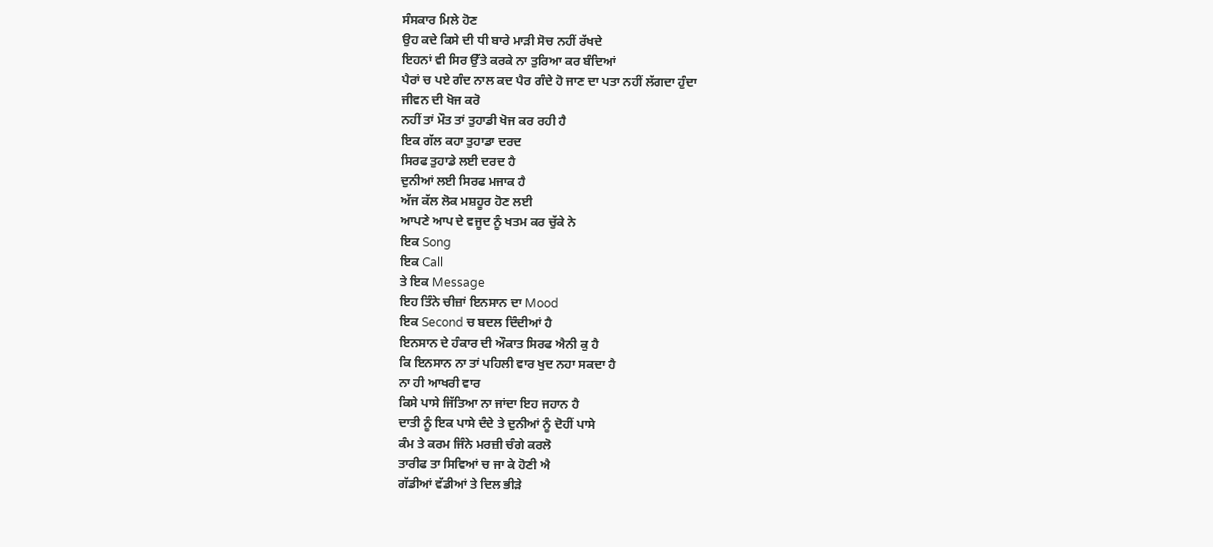ਸੰਸਕਾਰ ਮਿਲੇ ਹੋਣ
ਉਹ ਕਦੇ ਕਿਸੇ ਦੀ ਧੀ ਬਾਰੇ ਮਾੜੀ ਸੋਚ ਨਹੀਂ ਰੱਖਦੇ
ਇਹਨਾਂ ਵੀ ਸਿਰ ਉੱਤੇ ਕਰਕੇ ਨਾ ਤੁਰਿਆ ਕਰ ਬੰਦਿਆਂ
ਪੈਰਾਂ ਚ ਪਏ ਗੰਦ ਨਾਲ ਕਦ ਪੈਰ ਗੰਦੇ ਹੋ ਜਾਣ ਦਾ ਪਤਾ ਨਹੀਂ ਲੱਗਦਾ ਹੁੰਦਾ
ਜੀਵਨ ਦੀ ਖੋਜ ਕਰੋ
ਨਹੀਂ ਤਾਂ ਮੌਤ ਤਾਂ ਤੁਹਾਡੀ ਖੋਜ ਕਰ ਰਹੀ ਹੈ
ਇਕ ਗੱਲ ਕਹਾ ਤੁਹਾਡਾ ਦਰਦ
ਸਿਰਫ ਤੁਹਾਡੇ ਲਈ ਦਰਦ ਹੈ
ਦੁਨੀਆਂ ਲਈ ਸਿਰਫ ਮਜਾਕ ਹੈ
ਅੱਜ ਕੱਲ ਲੋਕ ਮਸ਼ਹੂਰ ਹੋਣ ਲਈ
ਆਪਣੇ ਆਪ ਦੇ ਵਜੂਦ ਨੂੰ ਖਤਮ ਕਰ ਚੁੱਕੇ ਨੇ
ਇਕ Song
ਇਕ Call
ਤੇ ਇਕ Message
ਇਹ ਤਿੰਨੇ ਚੀਜ਼ਾਂ ਇਨਸਾਨ ਦਾ Mood
ਇਕ Second ਚ ਬਦਲ ਦਿੰਦੀਆਂ ਹੈ
ਇਨਸਾਨ ਦੇ ਹੰਕਾਰ ਦੀ ਔਕਾਤ ਸਿਰਫ ਐਨੀ ਕੁ ਹੈ
ਕਿ ਇਨਸਾਨ ਨਾ ਤਾਂ ਪਹਿਲੀ ਵਾਰ ਖੁਦ ਨਹਾ ਸਕਦਾ ਹੈ
ਨਾ ਹੀ ਆਖਰੀ ਵਾਰ
ਕਿਸੇ ਪਾਸੇ ਜਿੱਤਿਆ ਨਾ ਜਾਂਦਾ ਇਹ ਜਹਾਨ ਹੈ
ਦਾਤੀ ਨੂੰ ਇਕ ਪਾਸੇ ਦੰਦੇ ਤੇ ਦੁਨੀਆਂ ਨੂੰ ਦੋਹੀਂ ਪਾਸੇ
ਕੰਮ ਤੇ ਕਰਮ ਜਿੰਨੇ ਮਰਜ਼ੀ ਚੰਗੇ ਕਰਲੋ
ਤਾਰੀਫ ਤਾ ਸਿਵਿਆਂ ਚ ਜਾ ਕੇ ਹੋਣੀ ਐ
ਗੱਡੀਆਂ ਵੱਡੀਆਂ ਤੇ ਦਿਲ ਭੀੜੇ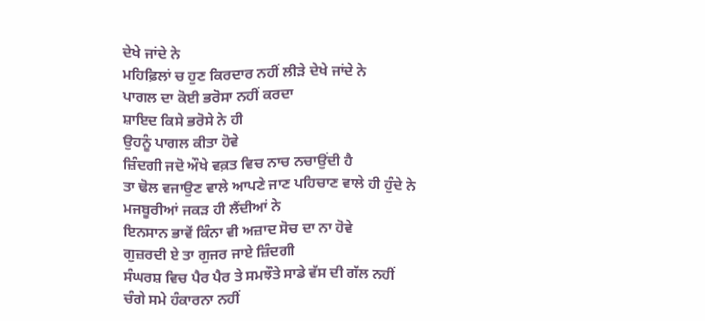ਦੇਖੇ ਜਾਂਦੇ ਨੇ
ਮਹਿਫ਼ਿਲਾਂ ਚ ਹੁਣ ਕਿਰਦਾਰ ਨਹੀਂ ਲੀੜੇ ਦੇਖੇ ਜਾਂਦੇ ਨੇ
ਪਾਗਲ ਦਾ ਕੋਈ ਭਰੋਸਾ ਨਹੀਂ ਕਰਦਾ
ਸ਼ਾਇਦ ਕਿਸੇ ਭਰੋਸੇ ਨੇ ਹੀ
ਉਹਨੂੰ ਪਾਗਲ ਕੀਤਾ ਹੋਵੇ
ਜ਼ਿੰਦਗੀ ਜਦੋ ਔਖੇ ਵਕ਼ਤ ਵਿਚ ਨਾਚ ਨਚਾਉਂਦੀ ਹੈ
ਤਾ ਢੋਲ ਵਜਾਉਣ ਵਾਲੇ ਆਪਣੇ ਜਾਣ ਪਹਿਚਾਣ ਵਾਲੇ ਹੀ ਹੁੰਦੇ ਨੇ
ਮਜਬੂਰੀਆਂ ਜਕੜ ਹੀ ਲੈਂਦੀਆਂ ਨੇ
ਇਨਸਾਨ ਭਾਵੇਂ ਕਿੰਨਾ ਵੀ ਅਜ਼ਾਦ ਸੋਚ ਦਾ ਨਾ ਹੋਵੇ
ਗੁਜ਼ਰਦੀ ਏ ਤਾ ਗੁਜਰ ਜਾਏ ਜ਼ਿੰਦਗੀ
ਸੰਘਰਸ਼ ਵਿਚ ਪੈਰ ਪੈਰ ਤੇ ਸਮਝੌਤੇ ਸਾਡੇ ਵੱਸ ਦੀ ਗੱਲ ਨਹੀਂ
ਚੰਗੇ ਸਮੇ ਹੰਕਾਰਨਾ ਨਹੀਂ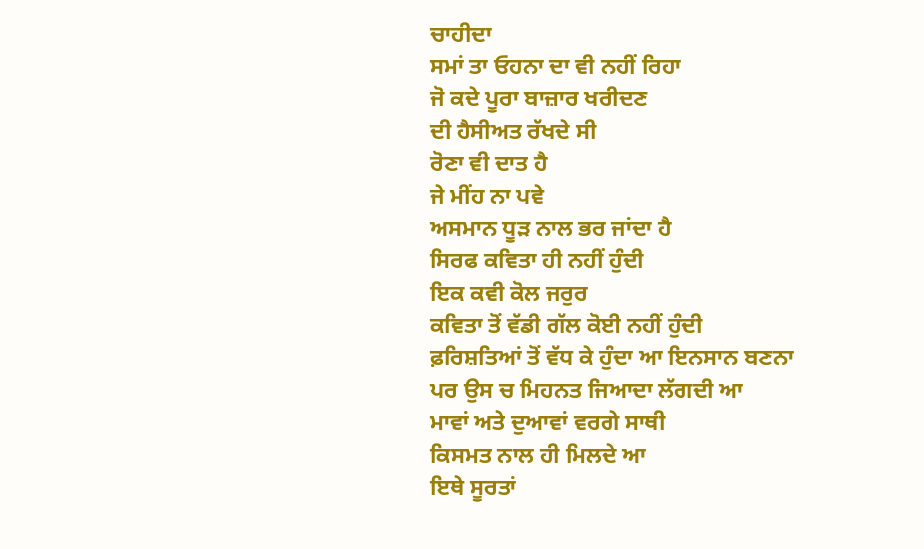ਚਾਹੀਦਾ
ਸਮਾਂ ਤਾ ਓਹਨਾ ਦਾ ਵੀ ਨਹੀਂ ਰਿਹਾ
ਜੋ ਕਦੇ ਪੂਰਾ ਬਾਜ਼ਾਰ ਖਰੀਦਣ
ਦੀ ਹੈਸੀਅਤ ਰੱਖਦੇ ਸੀ
ਰੋਣਾ ਵੀ ਦਾਤ ਹੈ
ਜੇ ਮੀਂਹ ਨਾ ਪਵੇ
ਅਸਮਾਨ ਧੂੜ ਨਾਲ ਭਰ ਜਾਂਦਾ ਹੈ
ਸਿਰਫ ਕਵਿਤਾ ਹੀ ਨਹੀਂ ਹੁੰਦੀ
ਇਕ ਕਵੀ ਕੋਲ ਜਰੁਰ
ਕਵਿਤਾ ਤੋਂ ਵੱਡੀ ਗੱਲ ਕੋਈ ਨਹੀਂ ਹੁੰਦੀ
ਫ਼ਰਿਸ਼ਤਿਆਂ ਤੋਂ ਵੱਧ ਕੇ ਹੁੰਦਾ ਆ ਇਨਸਾਨ ਬਣਨਾ
ਪਰ ਉਸ ਚ ਮਿਹਨਤ ਜਿਆਦਾ ਲੱਗਦੀ ਆ
ਮਾਵਾਂ ਅਤੇ ਦੁਆਵਾਂ ਵਰਗੇ ਸਾਥੀ
ਕਿਸਮਤ ਨਾਲ ਹੀ ਮਿਲਦੇ ਆ
ਇਥੇ ਸੂਰਤਾਂ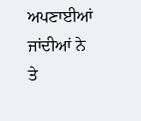ਅਪਣਾਈਆਂ ਜਾਂਦੀਆਂ ਨੇ
ਤੇ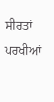ਸੀਰਤਾਂ ਪਰਖੀਆਂ